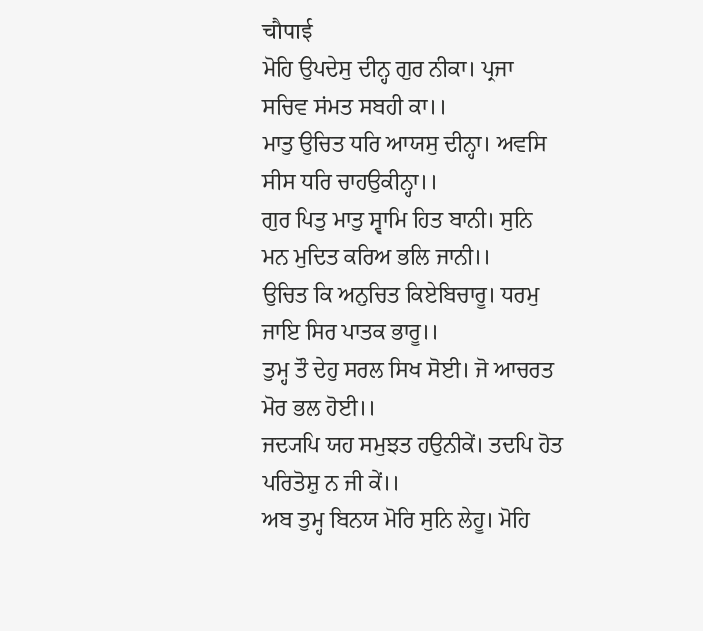चौपाई
ਮੋਹਿ ਉਪਦੇਸੁ ਦੀਨ੍ਹ ਗੁਰ ਨੀਕਾ। ਪ੍ਰਜਾ ਸਚਿਵ ਸਂਮਤ ਸਬਹੀ ਕਾ।।
ਮਾਤੁ ਉਚਿਤ ਧਰਿ ਆਯਸੁ ਦੀਨ੍ਹਾ। ਅਵਸਿ ਸੀਸ ਧਰਿ ਚਾਹਉਕੀਨ੍ਹਾ।।
ਗੁਰ ਪਿਤੁ ਮਾਤੁ ਸ੍ਵਾਮਿ ਹਿਤ ਬਾਨੀ। ਸੁਨਿ ਮਨ ਮੁਦਿਤ ਕਰਿਅ ਭਲਿ ਜਾਨੀ।।
ਉਚਿਤ ਕਿ ਅਨੁਚਿਤ ਕਿਏਬਿਚਾਰੂ। ਧਰਮੁ ਜਾਇ ਸਿਰ ਪਾਤਕ ਭਾਰੂ।।
ਤੁਮ੍ਹ ਤੌ ਦੇਹੁ ਸਰਲ ਸਿਖ ਸੋਈ। ਜੋ ਆਚਰਤ ਮੋਰ ਭਲ ਹੋਈ।।
ਜਦ੍ਯਪਿ ਯਹ ਸਮੁਝਤ ਹਉਨੀਕੇਂ। ਤਦਪਿ ਹੋਤ ਪਰਿਤੋਸ਼ੁ ਨ ਜੀ ਕੇਂ।।
ਅਬ ਤੁਮ੍ਹ ਬਿਨਯ ਮੋਰਿ ਸੁਨਿ ਲੇਹੂ। ਮੋਹਿ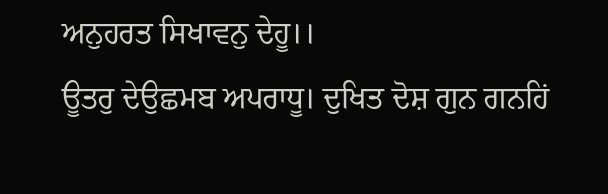ਅਨੁਹਰਤ ਸਿਖਾਵਨੁ ਦੇਹੂ।।
ਊਤਰੁ ਦੇਉਛਮਬ ਅਪਰਾਧੂ। ਦੁਖਿਤ ਦੋਸ਼ ਗੁਨ ਗਨਹਿਂ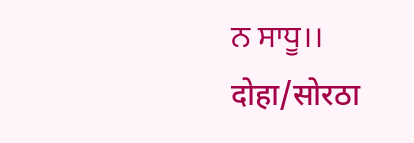ਨ ਸਾਧੂ।।
दोहा/सोरठा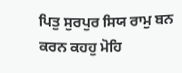ਪਿਤੁ ਸੁਰਪੁਰ ਸਿਯ ਰਾਮੁ ਬਨ ਕਰਨ ਕਹਹੁ ਮੋਹਿ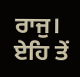ਰਾਜੁ।
ਏਹਿ ਤੇਂ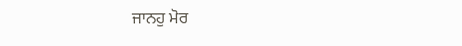ਜਾਨਹੁ ਮੋਰ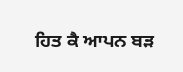ਹਿਤ ਕੈ ਆਪਨ ਬਡ਼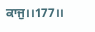ਕਾਜੁ।।177।।